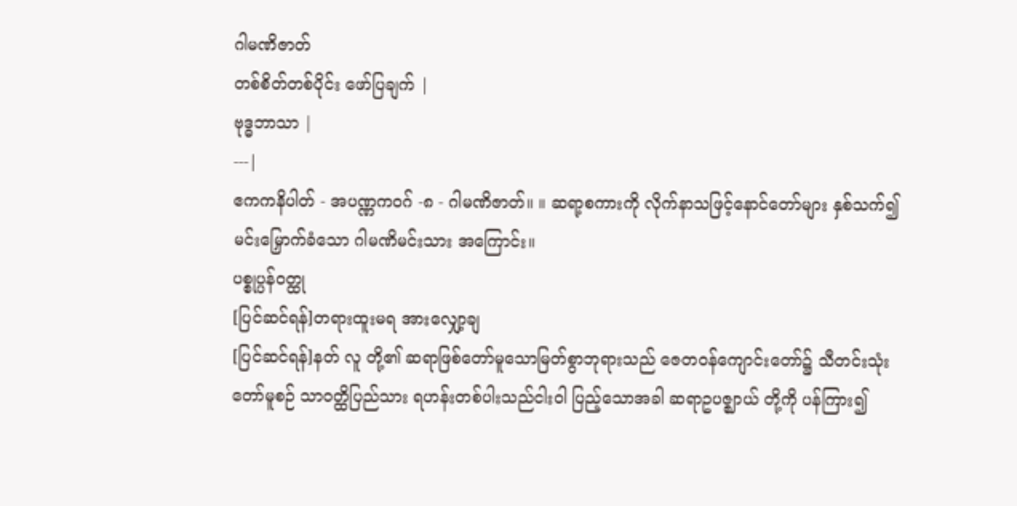ဂါမဏိဇာတ်
တစ်စိတ်တစ်ပိုင်း ဖော်ပြချက် |
ဗုဒ္ဓဘာသာ |
---|
ဧကကနိပါတ် - အပဏ္ဏကဝဂ် -၈ - ဂါမဏိဇာတ်။ ။ ဆရာ့စကားကို လိုက်နာသဖြင့်နောင်တော်များ နှစ်သက်၍ မင်းမြှောက်ခံသော ဂါမဏိမင်းသား အကြောင်း။
ပစ္စုပ္ပန်ဝတ္ထု
[ပြင်ဆင်ရန်]တရားထူးမရ အားလျှော့ချ
[ပြင်ဆင်ရန်]နတ် လူ တို့၏ ဆရာဖြစ်တော်မူသောမြတ်စွာဘုရားသည် ဇေတဝန်ကျောင်းတော်၌ သီတင်းသုံးတော်မူစဉ် သာဝတ္ထိပြည်သား ရဟန်းတစ်ပါးသည်ငါးဝါ ပြည့်သောအခါ ဆရာဥပဇ္ဈာယ် တို့ကို ပန်ကြား၍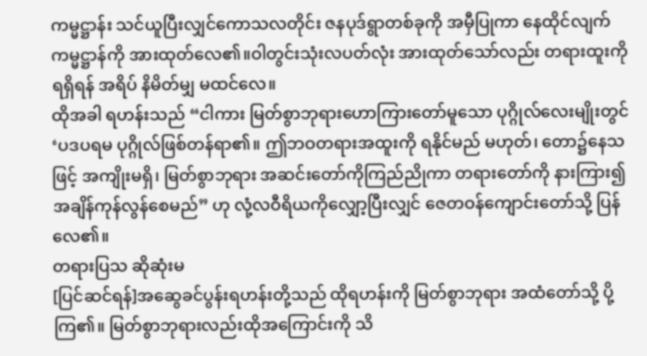ကမ္မဋ္ဌာန်း သင်ယူပြီးလျှင်ကောသလတိုင်း ဇနပုဒ်ရွာတစ်ခုကို အမှီပြုကာ နေထိုင်လျက် ကမ္မဋ္ဌာန်ကို အားထုတ်လေ၏။ဝါတွင်းသုံးလပတ်လုံး အားထုတ်သော်လည်း တရားထူးကို ရရှိရန် အရိပ် နိမိတ်မျှ မထင်လေ။
ထိုအခါ ရဟန်းသည် “ငါကား မြတ်စွာဘုရားဟောကြားတော်မူသော ပုဂ္ဂိုလ်လေးမျိုးတွင် ‘ပဒပရမ ပုဂ္ဂိုလ်ဖြစ်တန်ရာ၏။ ဤဘဝတရားအထူးကို ရနိုင်မည် မဟုတ်၊ တော၌နေသဖြင့် အကျိုးမရှိ၊ မြတ်စွာဘုရား အဆင်းတော်ကိုကြည်ညိုကာ တရားတော်ကို နားကြား၍ အချိန်ကုန်လွန်စေမည်” ဟု လုံ့လဝီရိယကိုလျှော့ပြီးလျှင် ဇေတဝန်ကျောင်းတော်သို့ ပြန်လေ၏။
တရားပြသ ဆိုဆုံးမ
[ပြင်ဆင်ရန်]အဆွေခင်ပွန်းရဟန်းတို့သည် ထိုရဟန်းကို မြတ်စွာဘုရား အထံတော်သို့ ပို့ကြ၏။ မြတ်စွာဘုရားလည်းထိုအကြောင်းကို သိ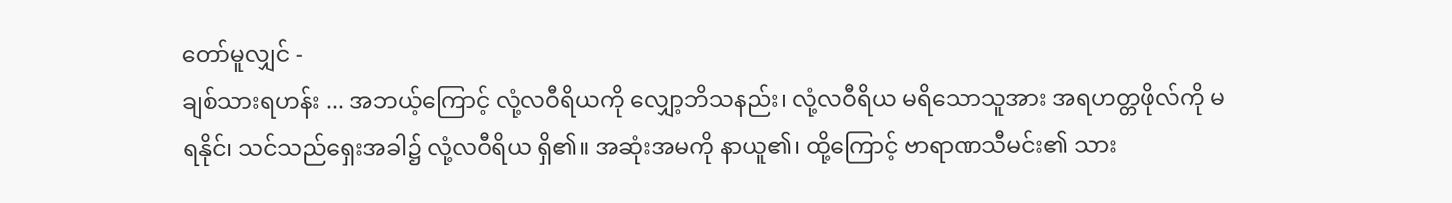တော်မူလျှင် -
ချစ်သားရဟန်း ... အဘယ့်ကြောင့် လုံ့လဝီရိယကို လျှော့ဘိသနည်း၊ လုံ့လဝီရိယ မရိသောသူအား အရဟတ္တဖိုလ်ကို မရနိုင်၊ သင်သည်ရှေးအခါ၌ လုံ့လဝီရိယ ရှိ၏။ အဆုံးအမကို နာယူ၏၊ ထို့ကြောင့် ဗာရာဏသီမင်း၏ သား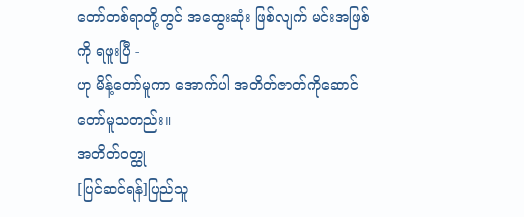တော်တစ်ရာတို့တွင် အထွေးဆုံး ဖြစ်လျက် မင်းအဖြစ်ကို ရဖူးပြီ -
ဟု မိန့်တော်မူကာ အောက်ပါ အတိတ်ဇာတ်ကိုဆောင်တော်မူသတည်း။
အတိတ်ဝတ္ထု
[ပြင်ဆင်ရန်]ပြည်သူ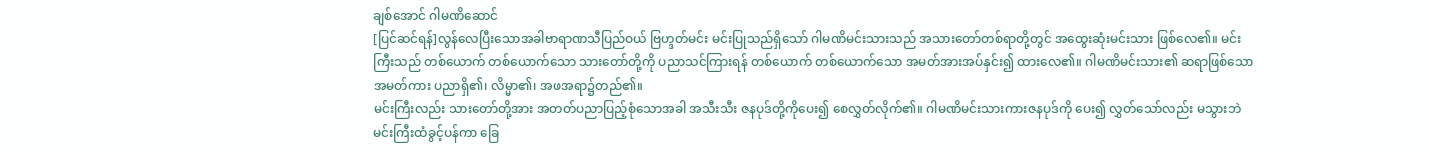ချစ်အောင် ဂါမဏိဆောင်
[ပြင်ဆင်ရန်]လွန်လေပြီးသောအခါဗာရာဏသီပြည်ဝယ် ဗြဟ္ဒတ်မင်း မင်းပြုသည်ရှိသော် ဂါမဏိမင်းသားသည် အသားတော်တစ်ရာတို့တွင် အထွေးဆုံးမင်းသား ဖြစ်လေ၏။ မင်းကြီးသည် တစ်ယောက် တစ်ယောက်သော သားတော်တို့ကို ပညာသင်ကြားရန် တစ်ယောက် တစ်ယောက်သော အမတ်အားအပ်နှင်း၍ ထားလေ၏။ ဂါမဏိမင်းသား၏ ဆရာဖြစ်သော အမတ်ကား ပညာရှိ၏၊ လိမ္မာ၏၊ အဖအရာ၌တည်၏။
မင်းကြီးလည်း သားတော်တို့အား အတတ်ပညာပြည့်စုံသောအခါ အသီးသီး ဇနပုဒ်တို့ကိုပေး၍ စေလွှတ်လိုက်၏။ ဂါမဏိမင်းသားကားဇနပုဒ်ကို ပေး၍ လွှတ်သော်လည်း မသွားဘဲ မင်းကြီးထံခွင့်ပန်ကာ ခြေ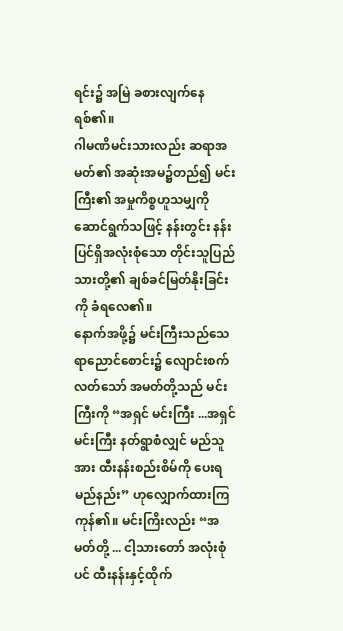ရင်း၌ အမြဲ ခစားလျက်နေရစ်၏။
ဂါမဏိမင်းသားလည်း ဆရာအမတ်၏ အဆုံးအမ၌တည်၍ မင်းကြီး၏ အမှုကိစ္စဟူသမျှကို ဆောင်ရွက်သဖြင့် နန်းတွင်း နန်းပြင်ရှိအလုံးစုံသော တိုင်းသူပြည်သားတို့၏ ချစ်ခင်မြတ်နိုးခြင်းကို ခံရလေ၏။
နောက်အဖို့၌ မင်းကြီးသည်သေရာညောင်စောင်း၌ လျောင်းစက်လတ်သော် အမတ်တို့သည် မင်းကြီးကို “အရှင် မင်းကြီး ...အရှင်မင်းကြီး နတ်ရွာစံလျှင် မည်သူအား ထီးနန်းစည်းစိမ်ကို ပေးရမည်နည်း” ဟုလျှောက်ထားကြကုန်၏။ မင်းကြိးလည်း “အမတ်တို့ ... ငါ့သားတော် အလုံးစုံပင် ထီးနန်းနှင့်ထိုက်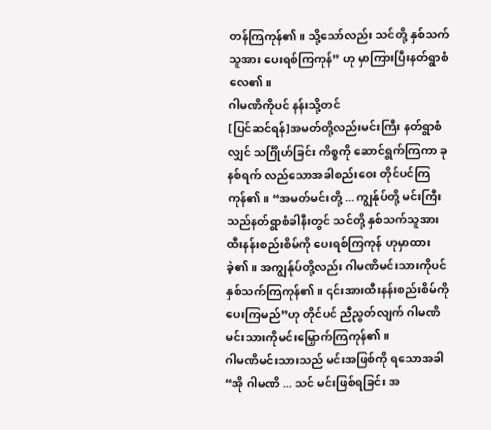တန်ကြကုန်၏။ သို့သော်လည်း သင်တို့ နှစ်သက်သူအား ပေးရစ်ကြကုန်” ဟု မှာကြားပြီးနတ်ရွာစံလေ၏။
ဂါမဏိကိုပင် နန်းသို့တင်
[ပြင်ဆင်ရန်]အမတ်တို့လည်းမင်းကြီး နတ်ရွာစံလျှင် သင်္ဂြိုဟ်ခြင်း ကိစ္စကို ဆောင်ရွက်ကြကာ ခုနစ်ရက် လည်သောအခါစည်းဝေး တိုင်ပင်ကြကုန်၏။ “အမတ်မင်းတို့ ... ကျွန်ုပ်တို့ မင်းကြီးသည်နတ်ရွာစံခါနီးတွင် သင်တို့ နှစ်သက်သူအား ထီးနန်းစည်းစိမ်ကို ပေးရစ်ကြကုန် ဟုမှာထားခဲ့၏။ အကျွန်ုပ်တို့လည်း ဂါမဏိမင်းသားကိုပင် နှစ်သက်ကြကုန်၏။ ၎င်းအားထီးနန်းစည်းစိမ်ကို ပေးကြမည်”ဟု တိုင်ပင် ညီညွတ်လျက် ဂါမဏိမင်းသားကိုမင်းမြှောက်ကြကုန်၏။
ဂါမဏိမင်းသားသည် မင်းအဖြစ်ကို ရသောအခါ“အို ဂါမဏိ ... သင် မင်းဖြစ်ရခြင်း အ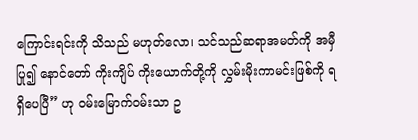ကြောင်းရင်းကို သိသည် မဟုတ်လော၊ သင်သည်ဆရာအမတ်ကို အမှီပြု၍ နောင်တော် ကိုးကျိပ် ကိုးယောက်တို့ကို လွှမ်းမိုးကာမင်းဖြစ်ကို ရရှိပေပြီ” ဟု ဝမ်းမြောက်ဝမ်းသာ ဥ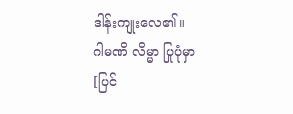ဒါန်းကျုးလေ၏။
ဂါမဏိ လိမ္မာ ပြုပုံမှာ
[ပြင်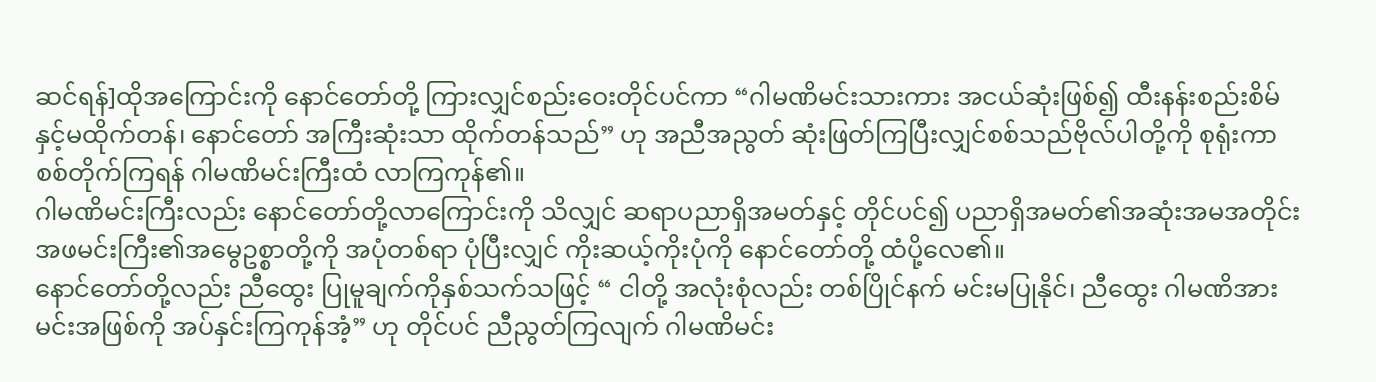ဆင်ရန်]ထိုအကြောင်းကို နောင်တော်တို့ ကြားလျှင်စည်းဝေးတိုင်ပင်ကာ “ဂါမဏိမင်းသားကား အငယ်ဆုံးဖြစ်၍ ထီးနန်းစည်းစိမ်နှင့်မထိုက်တန်၊ နောင်တော် အကြီးဆုံးသာ ထိုက်တန်သည်” ဟု အညီအညွတ် ဆုံးဖြတ်ကြပြီးလျှင်စစ်သည်ဗိုလ်ပါတို့ကို စုရုံးကာ စစ်တိုက်ကြရန် ဂါမဏိမင်းကြီးထံ လာကြကုန်၏။
ဂါမဏိမင်းကြီးလည်း နောင်တော်တို့လာကြောင်းကို သိလျှင် ဆရာပညာရှိအမတ်နှင့် တိုင်ပင်၍ ပညာရှိအမတ်၏အဆုံးအမအတိုင်း အဖမင်းကြီး၏အမွေဥစ္စာတို့ကို အပုံတစ်ရာ ပုံပြီးလျှင် ကိုးဆယ့်ကိုးပုံကို နောင်တော်တို့ ထံပို့လေ၏။
နောင်တော်တို့လည်း ညီထွေး ပြုမူချက်ကိုနှစ်သက်သဖြင့် “ ငါတို့ အလုံးစုံလည်း တစ်ပြိုင်နက် မင်းမပြုနိုင်၊ ညီထွေး ဂါမဏိအားမင်းအဖြစ်ကို အပ်နှင်းကြကုန်အံ့” ဟု တိုင်ပင် ညီညွတ်ကြလျက် ဂါမဏိမင်း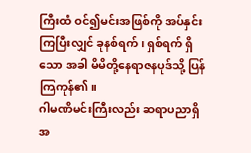ကြီးထံ ဝင်၍မင်းအဖြစ်ကို အပ်နှင်းကြပြီးလျှင် ခုနစ်ရက်၊ ရှစ်ရက် ရှိသော အခါ မိမိတို့နေရာဇနပုဒ်သို့ ပြန်ကြကုန်၏။
ဂါမဏိမင်းကြီးလည်း ဆရာပညာရှိအ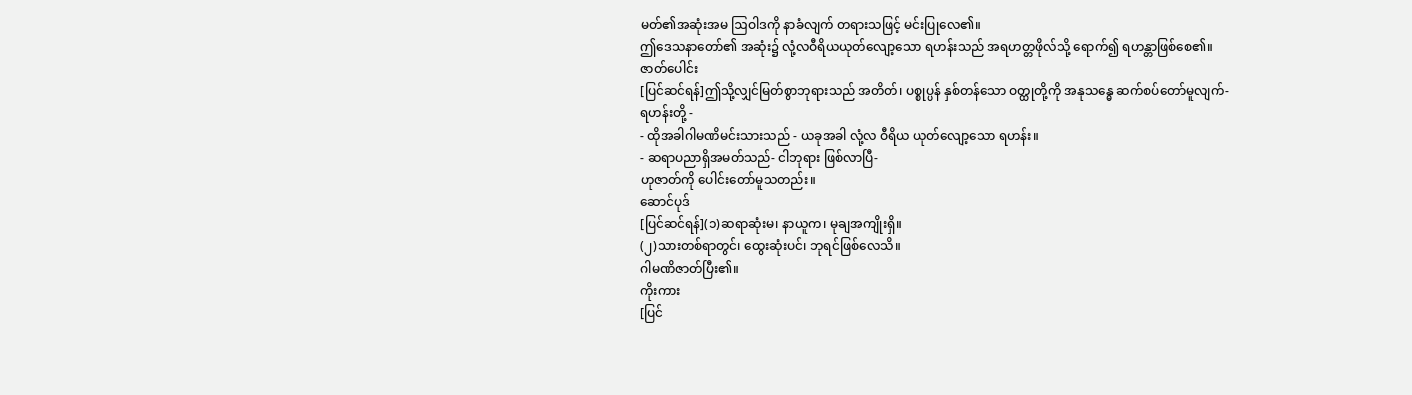မတ်၏အဆုံးအမ ဩဝါဒကို နာခံလျက် တရားသဖြင့် မင်းပြုလေ၏။
ဤဒေသနာတော်၏ အဆုံး၌ လုံ့လဝီရိယယုတ်လျော့သော ရဟန်းသည် အရဟတ္တဖိုလ်သို့ ရောက်၍ ရဟန္တာဖြစ်စေ၏။
ဇာတ်ပေါင်း
[ပြင်ဆင်ရန်]ဤသို့လျှင်မြတ်စွာဘုရားသည် အတိတ်၊ ပစ္စုပ္ပန် နှစ်တန်သော ဝတ္ထုတို့ကို အနုသန္ဓေ ဆက်စပ်တော်မူလျက်-
ရဟန်းတို့ -
- ထိုအခါဂါမဏိမင်းသားသည် - ယခုအခါ လုံ့လ ဝီရိယ ယုတ်လျော့သော ရဟန်း။
- ဆရာပညာရှိအမတ်သည်- ငါဘုရား ဖြစ်လာပြီ-
ဟုဇာတ်ကို ပေါင်းတော်မူသတည်း။
ဆောင်ပုဒ်
[ပြင်ဆင်ရန်](၁)ဆရာဆုံးမ၊ နာယူက၊ မုချအကျိုးရှိ။
(၂)သားတစ်ရာတွင်၊ ထွေးဆုံးပင်၊ ဘုရင်ဖြစ်လေသိ။
ဂါမဏိဇာတ်ပြီး၏။
ကိုးကား
[ပြင်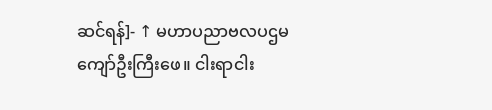ဆင်ရန်]- ↑ မဟာပညာဗလပဌမကျော်ဦးကြီးဖေ။ ငါးရာငါး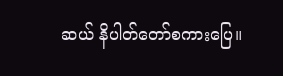ဆယ် နိပါတ်တော်စကားပြေ။